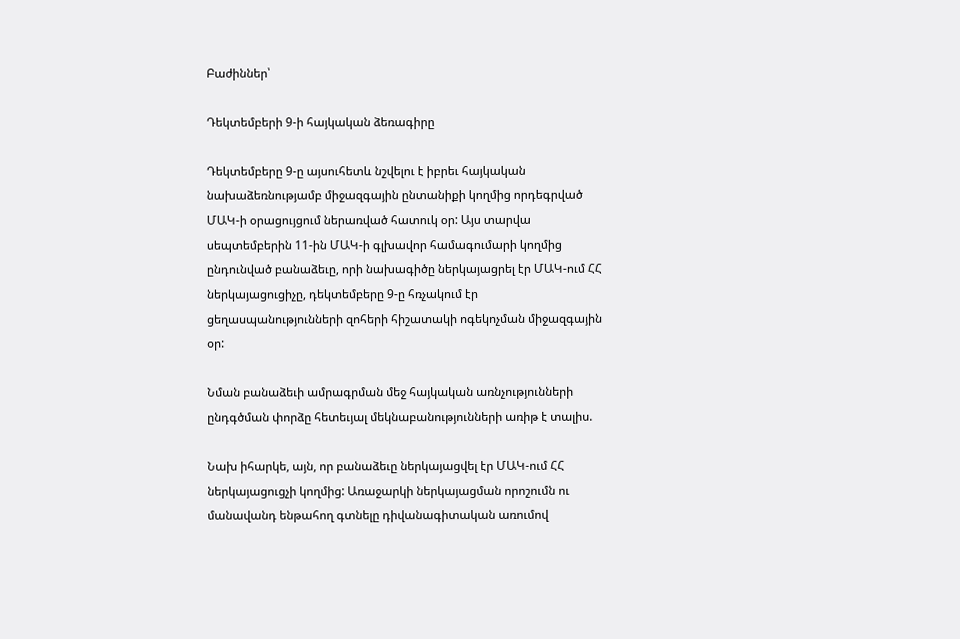Բաժիններ՝

Դեկտեմբերի 9-ի հայկական ձեռագիրը

Դեկտեմբերը 9-ը այսուհետև նշվելու է իբրեւ հայկական նախաձեռնությամբ միջազգային ընտանիքի կողմից որդեգրված ՄԱԿ-ի օրացույցում ներառված հատուկ օր: Այս տարվա սեպտեմբերին 11-ին ՄԱԿ-ի գլխավոր համագումարի կողմից ընդունված բանաձեւը, որի նախագիծը ներկայացրել էր ՄԱԿ-ում ՀՀ ներկայացուցիչը, դեկտեմբերը 9-ը հռչակում էր ցեղասպանությունների զոհերի հիշատակի ոգեկոչման միջազգային օր:

Նման բանաձեւի ամրագրման մեջ հայկական առնչությունների ընդգծման փորձը հետեւյալ մեկնաբանությունների առիթ է տալիս.

Նախ իհարկե, այն, որ բանաձեւը ներկայացվել էր ՄԱԿ-ում ՀՀ ներկայացուցչի կողմից: Առաջարկի ներկայացման որոշումն ու մանավանդ ենթահող գտնելը դիվանագիտական առումով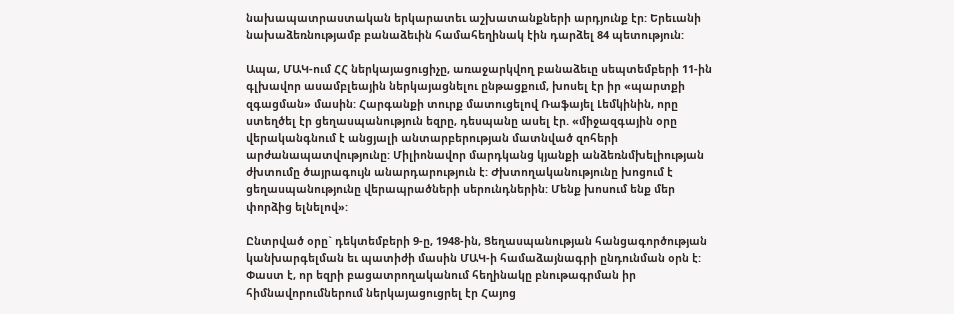նախապատրաստական երկարատեւ աշխատանքների արդյունք էր: Երեւանի նախաձեռնությամբ բանաձեւին համահեղինակ էին դարձել 84 պետություն:

Ապա, ՄԱԿ-ում ՀՀ ներկայացուցիչը, առաջարկվող բանաձեւը սեպտեմբերի 11-ին գլխավոր ասամբլեային ներկայացնելու ընթացքում, խոսել էր իր «պարտքի զգացման» մասին: Հարգանքի տուրք մատուցելով Ռաֆայել Լեմկինին, որը ստեղծել էր ցեղասպանություն եզրը, դեսպանը ասել էր. «միջազգային օրը վերականգնում է անցյալի անտարբերության մատնված զոհերի արժանապատվությունը: Միլիոնավոր մարդկանց կյանքի անձեռնմխելիության ժխտումը ծայրագույն անարդարություն է: Ժխտողականությունը խոցում է ցեղասպանությունը վերապրածների սերունդներին: Մենք խոսում ենք մեր փորձից ելնելով»:

Ընտրված օրը` դեկտեմբերի 9-ը, 1948-ին, Ցեղասպանության հանցագործության կանխարգելման եւ պատիժի մասին ՄԱԿ-ի համաձայնագրի ընդունման օրն է: Փաստ է, որ եզրի բացատրողականում հեղինակը բնութագրման իր հիմնավորումներում ներկայացուցրել էր Հայոց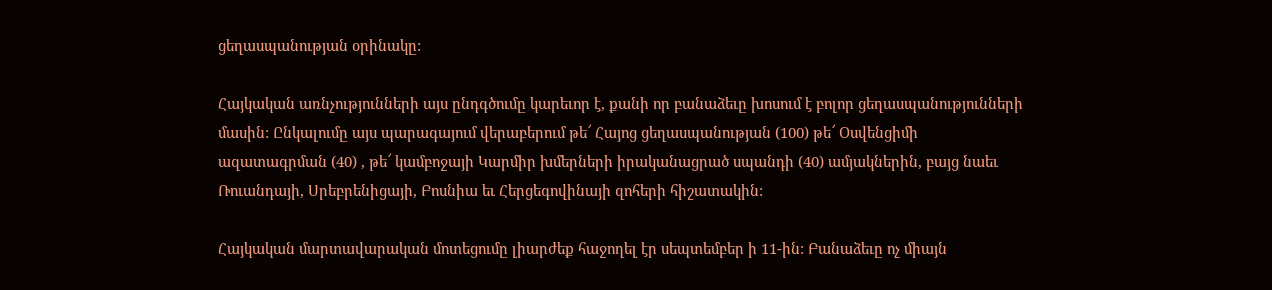ցեղասպանության օրինակը:

Հայկական առնչությունների այս ընդգծումը կարեւոր է, քանի որ բանաձեւը խոսում է բոլոր ցեղասպանությունների մասին: Ընկալումը այս պարագայում վերաբերում թե՜ Հայոց ցեղասպանության (100) թե՜ Օսվենցիմի ազատագրման (40) , թե՜ կամբոջայի Կարմիր խմերների իրականացրած սպանդի (40) ամյակներին, բայց նաեւ Ռուանդայի, Սրեբրենիցայի, Բոսնիա եւ Հերցեգովինայի զոհերի հիշատակին:

Հայկական մարտավարական մոտեցումը լիարժեք հաջողել էր սեպտեմբեր ի 11-ին: Բանաձեւը ոչ միայն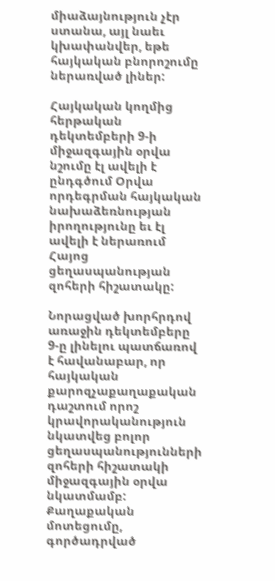միաձայնություն չէր ստանա, այլ նաեւ կխափանվեր, եթե հայկական բնորոշումը ներառված լիներ:

Հայկական կողմից հերթական դեկտեմբերի 9-ի միջազգային օրվա նշումը էլ ավելի է ընդգծում Օրվա որդեգրման հայկական նախաձեռնության իրողությունը եւ էլ ավելի է ներառում Հայոց ցեղասպանության զոհերի հիշատակը:

Նորացված խորհրդով առաջին դեկտեմբերը 9-ը լինելու պատճառով է հավանաբար, որ հայկական քարոզչաքաղաքական դաշտում որոշ կրավորականություն նկատվեց բոլոր ցեղասպանությունների զոհերի հիշատակի միջազգային օրվա նկատմամբ: Քաղաքական մոտեցումը, գործադրված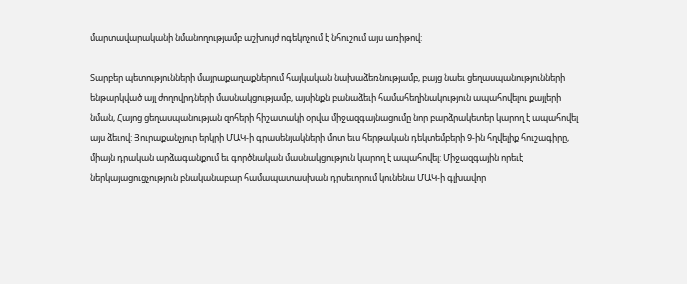մարտավարականի նմանողությամբ աշխույժ ոգեկոչում է նհուշում այս առիթով:

Տարբեր պետությունների մայրաքաղաքներում հայկական նախաձեռնությամբ, բայց նաեւ ցեղասպանությունների ենթարկված այլ ժողովրդների մասնակցությամբ, այսինքն բանաձեւի համահեղինակություն ապահովելու քայլերի նման, Հայոց ցեղասպանության զոհերի հիշատակի օրվա միջազգայնացումը նոր բարձրակետեր կարող է ապահովել այս ձեւով: Յուրաքանչյուր երկրի ՄԱԿ-ի գրասենյակների մոտ եւս հերթական դեկտեմբերի 9-ին հղվելիք հուշագիրը, միայն դրական արձագանքում եւ գործնական մասնակցություն կարող է ապահովել: Միջազգային որեւէ ներկայացուցչություն բնականաբար համապատասխան դրսեւորում կունենա ՄԱԿ-ի գլխավոր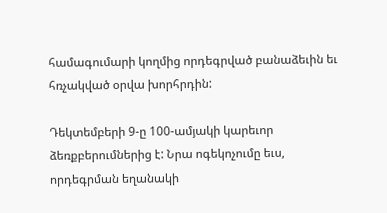համագումարի կողմից որդեգրված բանաձեւին եւ հռչակված օրվա խորհրդին:

Դեկտեմբերի 9-ը 100-ամյակի կարեւոր ձեռքբերումներից է: Նրա ոգեկոչումը եւս, որդեգրման եղանակի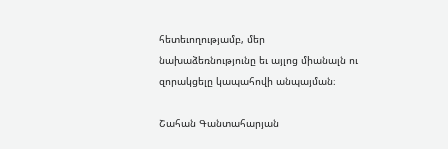հետեւողությամբ, մեր նախաձեռնությունը եւ այլոց միանալն ու զորակցելը կապահովի անպայման։

Շահան Գանտահարյան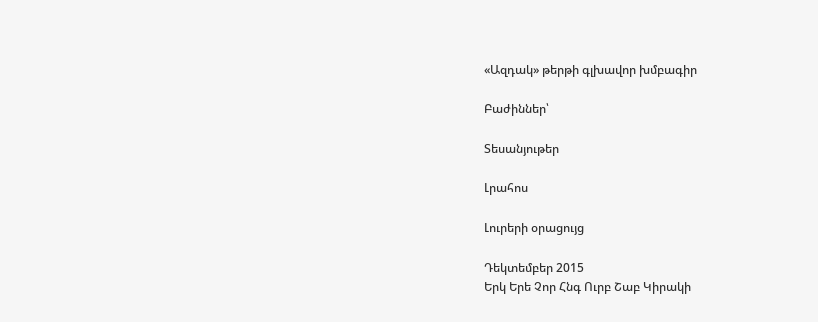«Ազդակ» թերթի գլխավոր խմբագիր

Բաժիններ՝

Տեսանյութեր

Լրահոս

Լուրերի օրացույց

Դեկտեմբեր 2015
Երկ Երե Չոր Հնգ Ուրբ Շաբ Կիրակի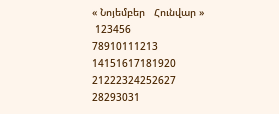« Նոյեմբեր   Հունվար »
 123456
78910111213
14151617181920
21222324252627
28293031